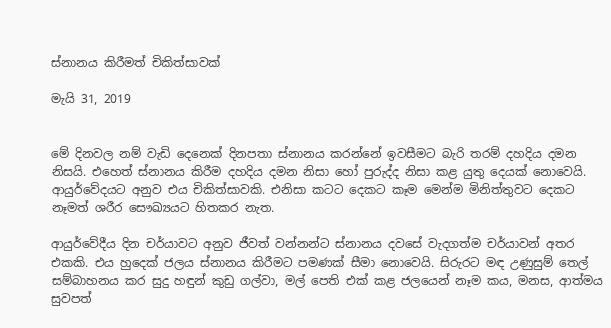ස්නානය කිරීමත් චිකිත්සාවක්

මැයි 31, 2019


මේ දිනවල නම් වැඩි දෙනෙක් දිනපතා ස්නානය කරන්නේ ඉවසීමට බැරි තරම් දහදිය දමන නිසයි. එහෙත් ස්නානය කිරීම දහදිය දමන නිසා හෝ පුරුද්ද නිසා කළ යුතු දෙයක් නොවෙයි. ආයුර්වේදයට අනුව එය චිකිත්සාවකි. එනිසා කටට දෙකට කෑම මෙන්ම මිනිත්තුවට දෙකට නෑමත් ශරීර සෞඛ්‍යයට හිතකර නැත.

ආයුර්වේදීය දින චර්යාවට අනුව ජීවත් වන්නන්ට ස්නානය දවසේ වැදගත්ම චර්යාවන් අතර එකකි. එය හුදෙක් ජලය ස්නානය කිරීමට පමණක් සීමා නොවෙයි. සිරුරට මඳ උණුසුම් තෙල් සම්බාහනය කර සුදු හඳුන් කුඩු ගල්වා, මල් පෙති එක් කළ ජලයෙන් නෑම කය, මනස, ආත්මය සුවපත්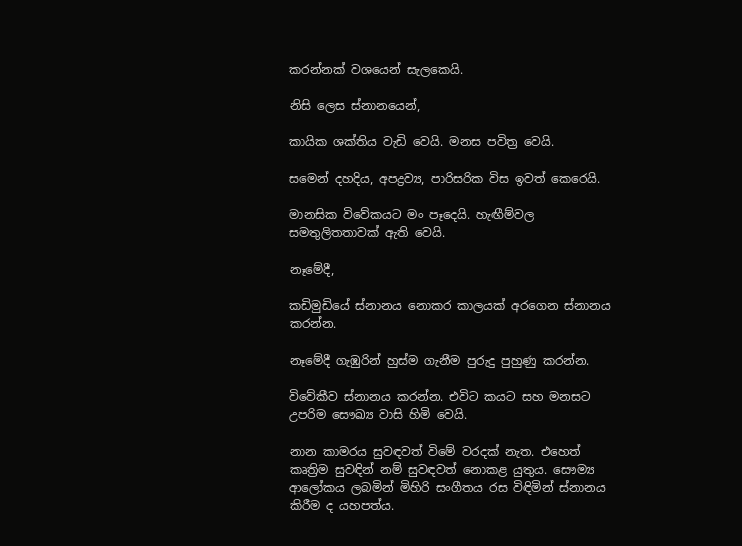කරන්නක් වශයෙන් සැලකෙයි.

නිසි ලෙස ස්නානයෙන්,

කායික ශක්තිය වැඩි වෙයි. මනස පවිත්‍ර වෙයි.

සමෙන් දහදිය, අපද්‍රව්‍ය, පාරිසරික විස ඉවත් කෙරෙයි.

මානසික විවේකයට මං පෑදෙයි. හැඟීම්වල සමතුලිතතාවක් ඇති වෙයි.

නෑමේදී,

කඩිමුඩියේ ස්නානය නොකර කාලයක් අරගෙන ස්නානය කරන්න.

නෑමේදී ගැඹුරින් හුස්ම ගැනීම පුරුදු පුහුණු කරන්න.

විවේකීව ස්නානය කරන්න. එවිට කයට සහ මනසට උපරිම සෞඛ්‍ය වාසි හිමි වෙයි.

නාන කාමරය සුවඳවත් විමේ වරදක් නැත. එහෙත් කෘත්‍රිම සුවඳින් නම් සුවඳවත් නොකළ යුතුය. සෞම්‍ය ආලෝකය ලබමින් මිහිරි සංගීතය රස විඳිමින් ස්නානය කිරීම ද යහපත්ය.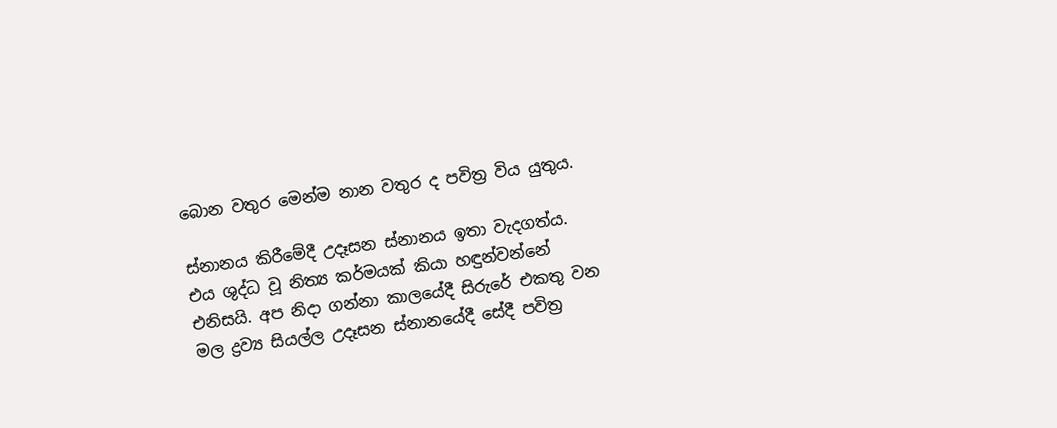බොන වතුර මෙන්ම නාන වතුර ද පවිත්‍ර විය යුතුය.

ස්නානය කිරීමේදී උදෑසන ස්නානය ඉතා වැදගත්ය. එය ශුද්ධ වූ නිත්‍ය කර්මයක් කියා හඳුන්වන්නේ එනිසයි. අප නිදා ගන්නා කාලයේදී සිරුරේ එකතු වන මල ද්‍රව්‍ය සියල්ල උදෑසන ස්නානයේදී සේදී පවිත්‍ර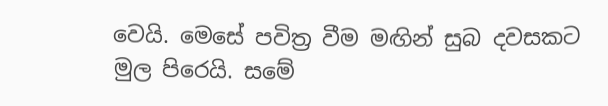වෙයි. මෙසේ පවිත්‍ර වීම මඟින් සුබ දවසකට මුල පිරෙයි. සමේ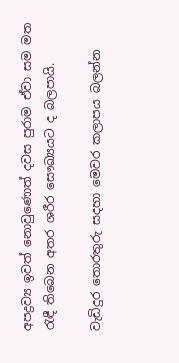අපද්‍රව්‍ය ඉවත් නොවුණොත් දවස පුරාම ඒවා සම මත රැඳී තිබෙන අතර ශරීර සෞඛ්‍යයට ද බලපායි.

වැඩිදුර තොරතුරු සදහා මෙවර කලාපය බලන්න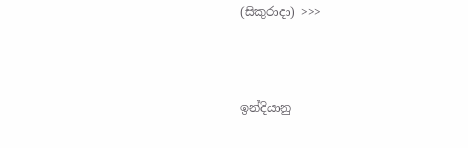(සිකුරාදා) >>>



ඉන්දියානු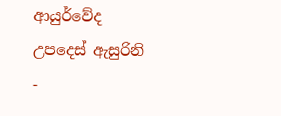ආයුර්වේද
උපදෙස් ඇසුරිනි
-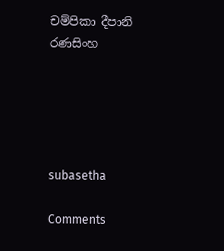චම්පිකා දීපානි රණසිංහ





subasetha

Comments